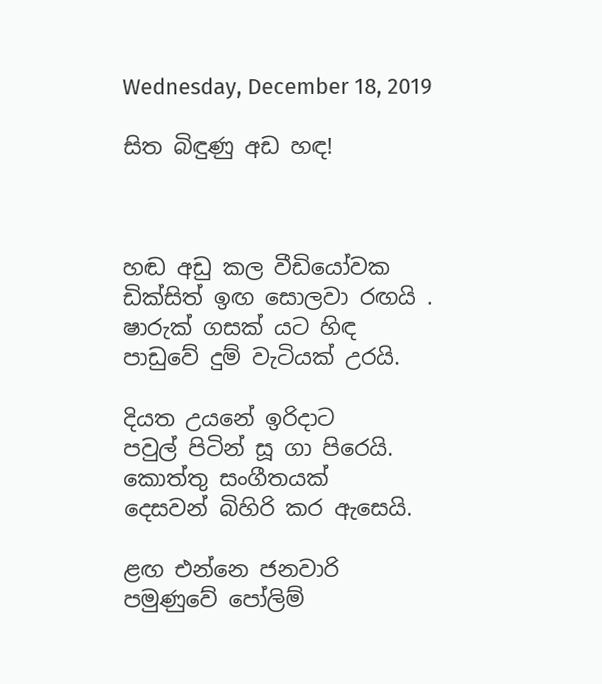Wednesday, December 18, 2019

සිත බිඳුණු අඩ හඳ!



හඬ අඩු කල වීඩියෝවක
ඩික්සිත් ඉඟ සොලවා රඟයි .
ෂාරුක් ගසක් යට හිඳ
පාඩුවේ දුම් වැටියක් උරයි.

දියත උයනේ ඉරිදාට
පවුල් පිටින් සූ ගා පිරෙයි.
කොත්තු සංගීතයක්
දෙසවන් බිහිරි කර ඇසෙයි.

ළඟ එන්නෙ ජනවාරි
පමුණුවේ පෝලිම්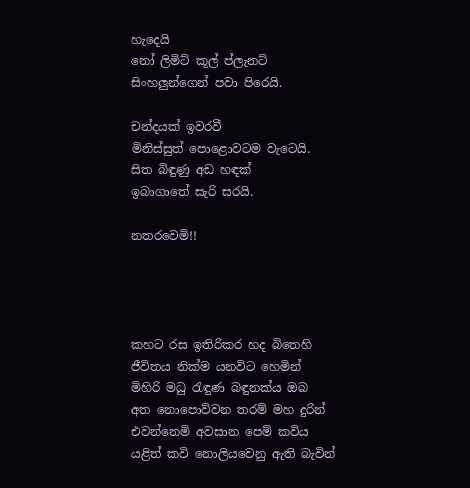හැදෙයි
නෝ ලිමිට් කූල් ප්ලැනට්
සිංහලුන්ගෙන් පවා පිරෙයි.

චන්දයක් ඉවරවී
මිනිස්සුත් පොළොවටම වැටෙයි.
සිත බිඳුණු අඩ හඳක්
ඉබාගාතේ සැරි සරයි.

නතරවෙමි!!




කහට රස ඉතිරිකර හද බිතෙහි
ජීවිතය නික්ම යනවිට හෙමින්
මිහිරි මධු රැඳුණ බඳුනක්ය ඔබ
අත නොපොව්වන තරම් මහ දුරින්
එවන්නෙමි අවසාන පෙම් කවිය
යළිත් කවි නොලියවෙනු ඇති බැවින්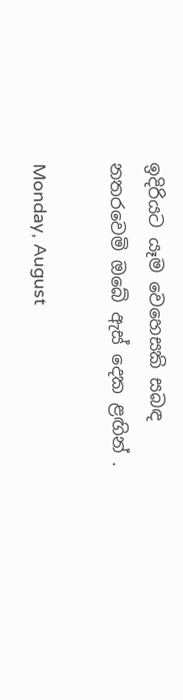ඉදිරියට යෑම වෙහෙසකි සබඳ
නතරවෙමි ඔබේ ඇස් දෙක ළඟින් .

Monday, August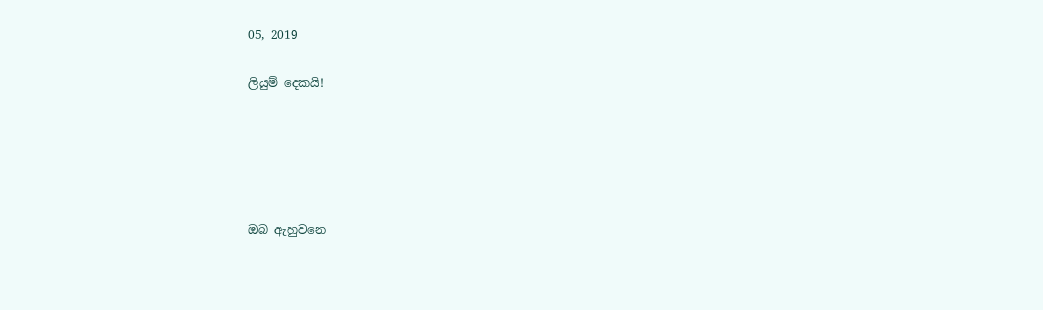05, 2019

ලියුම් දෙකයි!





ඔබ ඇහුවනෙ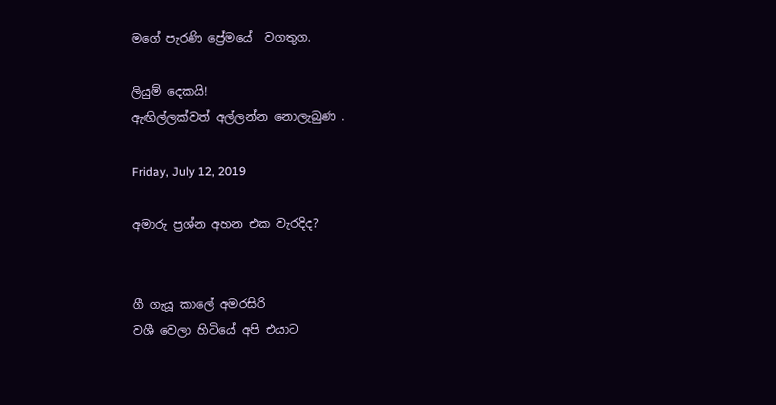මගේ පැරණි ප්‍රේමයේ ‍ වගතුග.

ලියුම් දෙකයි!
ඇඟිල්ලක්වත් අල්ලන්න නොලැබුණ .

Friday, July 12, 2019

අමාරු ප්‍රශ්න අහන එක වැරදිද?


ගී ගැයූ කාලේ අමරසිරි
වශී වෙලා හිටියේ අපි එයාට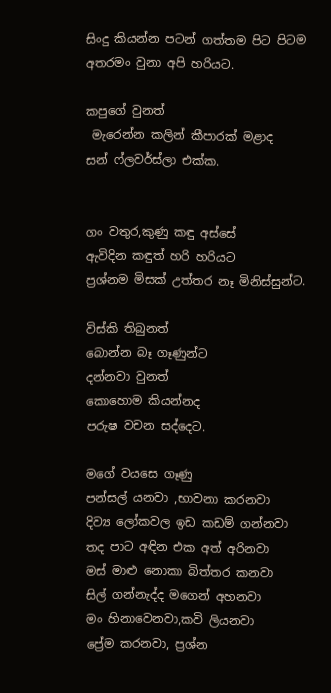සිංදු කියන්න පටන් ගත්තම පිට පිටම
අතරමං වුනා අපි හරියට.

කපුගේ වුනත්
 මැරෙන්න කලින් කීපාරක් මළාද
සන් ෆ්ලවර්ස්ලා එක්ක.


ගං වතුර,කුණු කඳු අස්සේ
ඇවිදින කඳුත් හරි හරියට
ප්‍රශ්නම මිසක් උත්තර නෑ මිනිස්සුන්ට.

විස්කි තිබුනත්
බොන්න බෑ ගෑණුන්ට
දන්නවා වුනත්
කොහොම කියන්නද
පරුෂ වචන සද්දෙට.

මගේ වයසෙ ගෑණු
පන්සල් යනවා ,භාවනා කරනවා
දිව්‍ය ලෝකවල ඉඩ කඩම් ගන්නවා
තද පාට අඳින එක අත් අරිනවා
මස් මාළු නොකා බිත්තර කනවා
සිල් ගන්නැද්ද මගෙන් අහනවා
මං හිනාවෙනවා,කවි ලියනවා
ප්‍රේම කරනවා, ප්‍රශ්න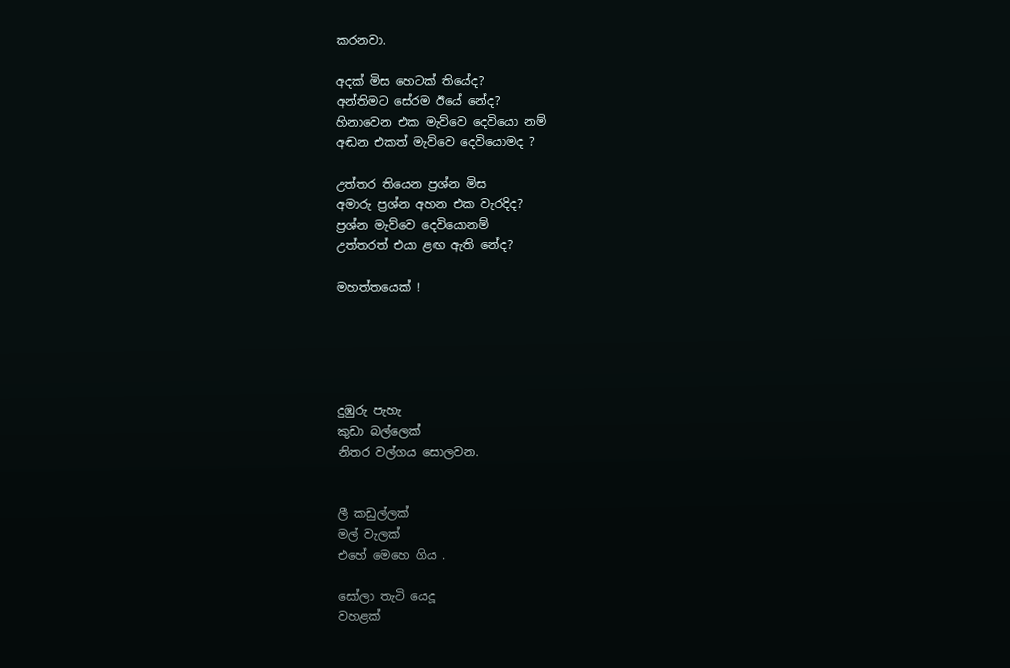කරනවා.

අදක් මිස හෙටක් තියේද?
අන්තිමට සේරම ඊයේ නේද?
හිනාවෙන එක මැව්වෙ දෙවියො නම්
අඬන එකත් මැව්වෙ දෙවියොමද ?

උත්තර තියෙන ප්‍රශ්න මිස
අමාරු ප්‍රශ්න අහන එක වැරදිද?
ප්‍රශ්න මැව්වෙ දෙවියොනම්
උත්තරත් එයා ළඟ ඇති නේද?

මහත්තයෙක් !





දුඹුරු පැහැ
කුඩා බල්ලෙක්
නිතර වල්ගය සොලවන.


ලී කඩුල්ලක්
මල් වැලක්‌
එහේ මෙහෙ ගිය .

සෝලා තැටි යෙදූ
වහළක්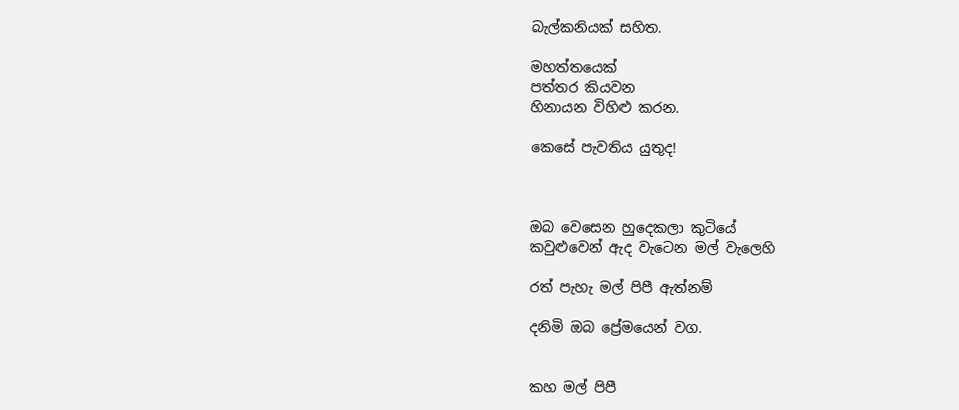බැල්කනියක් සහිත.

මහත්තයෙක්
පත්තර කියවන
හිනායන විහිළු කරන.

කෙසේ පැවතිය යුතුද!



ඔබ වෙසෙන හුදෙකලා කුටියේ
කවුළුවෙන් ඇද වැටෙන මල් වැලෙහි

රත් පැහැ මල් පිපී ඇත්නම්

දනිමි ඔබ ප්‍රේමයෙන් වග.


කහ මල් පිපී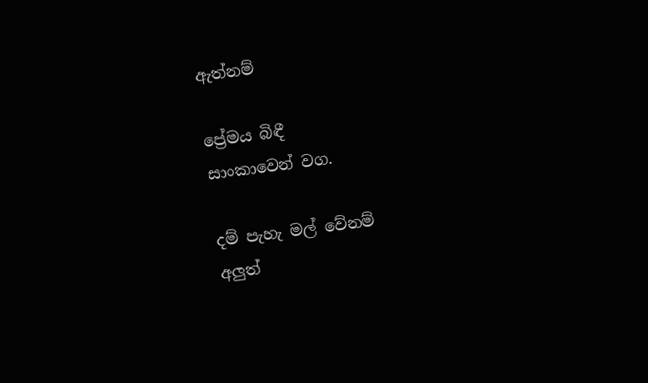ඇත්නම්

ප්‍රේමය බිඳී
සාංකාවෙන් වග.

දම් පැහැ මල් වේනම්
අලුත්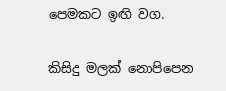පෙමකට ඉඟි වග.

කිසිදු මලක් නොපිපෙන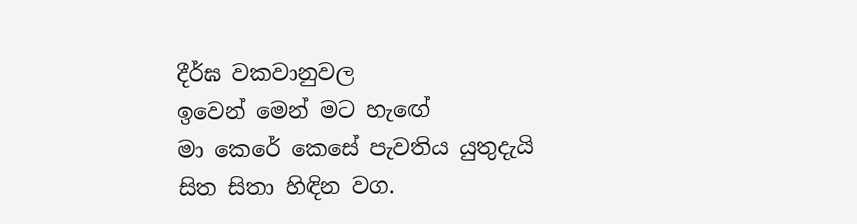දීර්ඝ වකවානුවල
ඉවෙන් මෙන් මට හැඟේ
මා කෙරේ කෙසේ පැවතිය යුතුදැයි
සිත සිතා හිඳින වග.